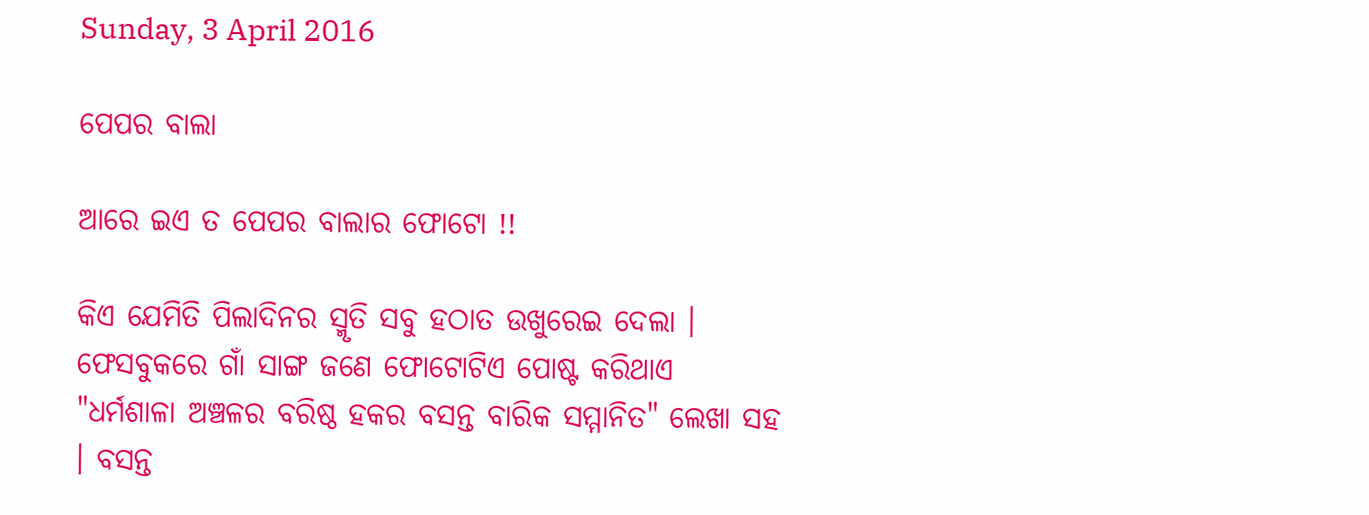Sunday, 3 April 2016

ପେପର ବାଲା

ଆରେ ଇଏ ତ ପେପର ବାଲାର ଫୋଟୋ !!

କିଏ ଯେମିତି ପିଲାଦିନର ସ୍ମୃତି ସବୁ ହଠାତ ଉଖୁରେଇ ଦେଲା । ଫେସବୁକରେ ଗାଁ ସାଙ୍ଗ ଜଣେ ଫୋଟୋଟିଏ ପୋଷ୍ଟ କରିଥାଏ "ଧର୍ମଶାଳା ଅଞ୍ଚଳର ବରିଷ୍ଠ ହକର ବସନ୍ତ ବାରିକ ସମ୍ମାନିତ" ଲେଖା ସହ । ବସନ୍ତ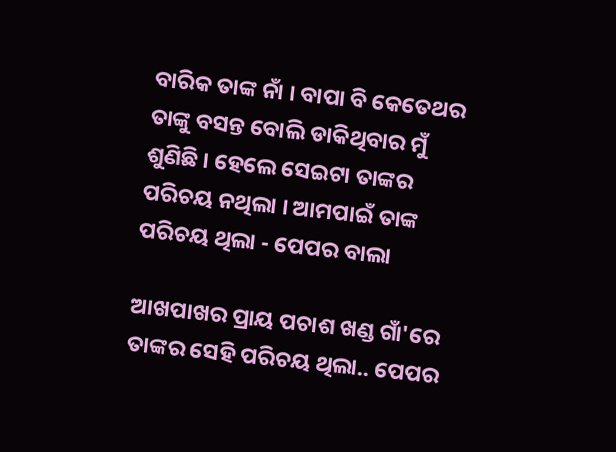ବାରିକ ତାଙ୍କ ନାଁ । ବାପା ବି କେତେଥର ତାଙ୍କୁ ବସନ୍ତ ବୋଲି ଡାକିଥିବାର ମୁଁ ଶୁଣିଛି । ହେଲେ ସେଇଟା ତାଙ୍କର ପରିଚୟ ନଥିଲା । ଆମପାଇଁ ତାଙ୍କ ପରିଚୟ ଥିଲା - ପେପର ବାଲା

ଆଖପାଖର ପ୍ରାୟ ପଚାଶ ଖଣ୍ଡ ଗାଁ'ରେ ତାଙ୍କର ସେହି ପରିଚୟ ଥିଲା.. ପେପର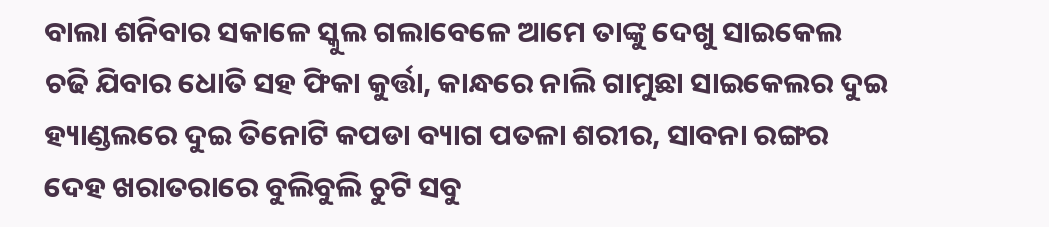ବାଲା ଶନିବାର ସକାଳେ ସ୍କୁଲ ଗଲାବେଳେ ଆମେ ତାଙ୍କୁ ଦେଖୁ ସାଇକେଲ ଚଢି ଯିବାର ଧୋତି ସହ ଫିକା କୁର୍ତ୍ତା, କାନ୍ଧରେ ନାଲି ଗାମୁଛା ସାଇକେଲର ଦୁଇ ହ୍ୟାଣ୍ଡଲରେ ଦୁଇ ତିନୋଟି କପଡା ବ୍ୟାଗ ପତଳା ଶରୀର, ସାବନା ରଙ୍ଗର ଦେହ ଖରାତରାରେ ବୁଲିବୁଲି ଚୁଟି ସବୁ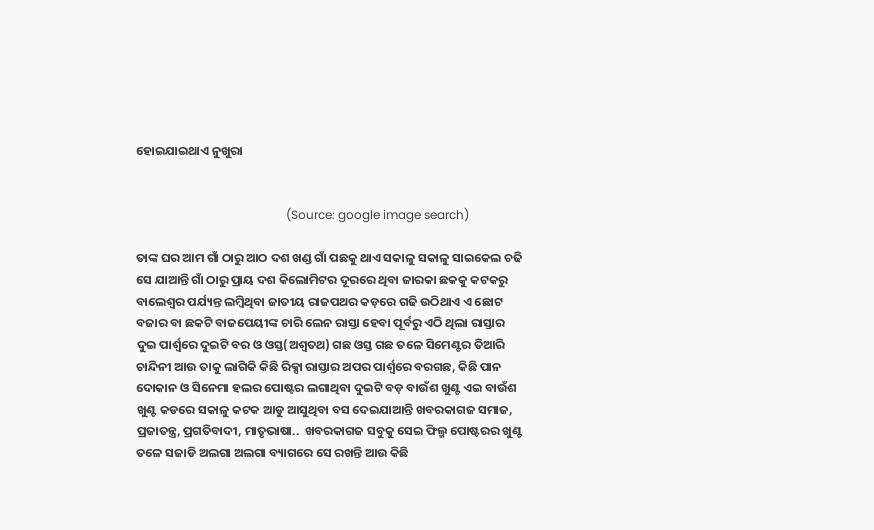ହୋଇଯାଇଥାଏ ନୁଖୁରା


                                                  (Source: google image search)

ତାଙ୍କ ଘର ଆମ ଗାଁ ଠାରୁ ଆଠ ଦଶ ଖଣ୍ଡ ଗାଁ ପଛକୁ ଥାଏ ସକାଳୁ ସକାଳୁ ସାଇକେଲ ଚଢି ସେ ଯାଆନ୍ତି ଗାଁ ଠାରୁ ପ୍ରାୟ ଦଶ କିଲୋମିଟର ଦୂରରେ ଥିବା ଜାରକା ଛକକୁ କଟକରୁ ବାଲେଶ୍ଵର ପର୍ଯ୍ୟନ୍ତ ଲମ୍ବିଥିବା ଜାତୀୟ ରାଜପଥର କଡ଼ରେ ଗଢି ଉଠିଥାଏ ଏ ଛୋଟ ବଜାର ବା ଛକଟି ବାଜପେୟୀଙ୍କ ଚାରି ଲେନ ରାସ୍ତା ହେବା ପୂର୍ବରୁ ଏଠି ଥିଲା ରାସ୍ତାର ଦୁଇ ପାର୍ଶ୍ଵରେ ଦୁଇଟି ବର ଓ ଓସ୍ତ(ଅଶ୍ୱତଥ) ଗଛ ଓସ୍ତ ଗଛ ତଳେ ସିମେଣ୍ଟର ତିଆରି ଚାନ୍ଦିନୀ ଆଉ ତାକୁ ଲାଗିକି କିଛି ରିକ୍ସା ରାସ୍ତାର ଅପର ପାର୍ଶ୍ଵରେ ବରଗଛ, କିଛି ପାନ ଦୋକାନ ଓ ସିନେମା ହଲର ପୋଷ୍ଟର ଲଗାଥିବା ଦୁଇଟି ବଡ଼ ବାଉଁଶ ଖୁଣ୍ଟ ଏଇ ବାଉଁଶ ଖୁଣ୍ଟ କଡରେ ସକାଳୁ କଟକ ଆଡୁ ଆସୁଥିବା ବସ ଦେଇଯାଆନ୍ତି ଖବରକାଗଜ ସମାଜ, ପ୍ରଜାତନ୍ତ୍ର, ପ୍ରଗତିବାଦୀ, ମାତୃଭାଷା..  ଖବରକାଗଜ ସବୁକୁ ସେଇ ଫିଲ୍ମ ପୋଷ୍ଟରର ଖୁଣ୍ଟ ତଳେ ସଜାଡି ଅଲଗା ଅଲଗା ବ୍ୟାଗରେ ସେ ରଖନ୍ତି ଆଉ କିଛି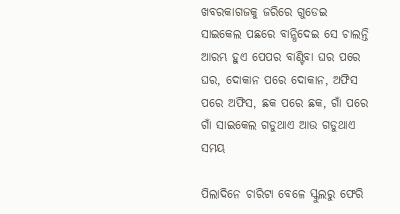ଖବରକାଗଜକୁ ଜରିରେ ଗୁଡେଇ ସାଇକେଲ ପଛରେ ବାନ୍ଧିଦେଇ ସେ ଚାଲନ୍ତି ଆରମ୍ଭ ହୁଏ ପେପର ବାଣ୍ଟିବା ଘର ପରେ ଘର, ଦୋକାନ ପରେ ଦୋକାନ, ଅଫିସ ପରେ ଅଫିସ, ଛକ ପରେ ଛକ, ଗାଁ ପରେ ଗାଁ ସାଇକେଲ ଗଡୁଥାଏ ଆଉ ଗଡୁଥାଏ ସମୟ

ପିଲାଦିନେ ଚାରିଟା ବେଳେ ସ୍କୁଲରୁ ଫେରି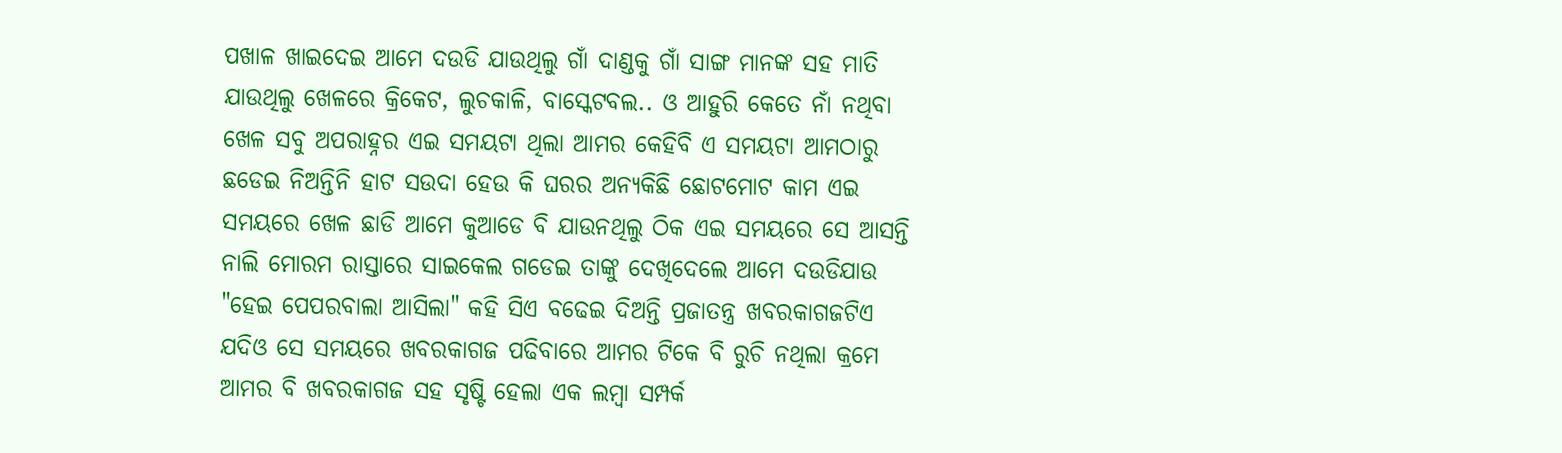ପଖାଳ ଖାଇଦେଇ ଆମେ ଦଉଡି ଯାଉଥିଲୁ ଗାଁ ଦାଣ୍ଡକୁ ଗାଁ ସାଙ୍ଗ ମାନଙ୍କ ସହ ମାତି ଯାଉଥିଲୁ ଖେଳରେ କ୍ରିକେଟ, ଲୁଚକାଳି, ବାସ୍କେଟବଲ.. ଓ ଆହୁରି କେତେ ନାଁ ନଥିବା ଖେଳ ସବୁ ଅପରାହ୍ନର ଏଇ ସମୟଟା ଥିଲା ଆମର କେହିବି ଏ ସମୟଟା ଆମଠାରୁ ଛଡେଇ ନିଅନ୍ତିନି ହାଟ ସଉଦା ହେଉ କି ଘରର ଅନ୍ୟକିଛି ଛୋଟମୋଟ କାମ ଏଇ ସମୟରେ ଖେଳ ଛାଡି ଆମେ କୁଆଡେ ବି ଯାଉନଥିଲୁ ଠିକ ଏଇ ସମୟରେ ସେ ଆସନ୍ତି ନାଲି ମୋରମ ରାସ୍ତାରେ ସାଇକେଲ ଗଡେଇ ତାଙ୍କୁ ଦେଖିଦେଲେ ଆମେ ଦଉଡିଯାଉ "ହେଇ ପେପରବାଲା ଆସିଲା" କହି ସିଏ ବଢେଇ ଦିଅନ୍ତି ପ୍ରଜାତନ୍ତ୍ର ଖବରକାଗଜଟିଏ ଯଦିଓ ସେ ସମୟରେ ଖବରକାଗଜ ପଢିବାରେ ଆମର ଟିକେ ବି ରୁଚି ନଥିଲା କ୍ରମେ ଆମର ବି ଖବରକାଗଜ ସହ ସୃଷ୍ଟି ହେଲା ଏକ ଲମ୍ବା ସମ୍ପର୍କ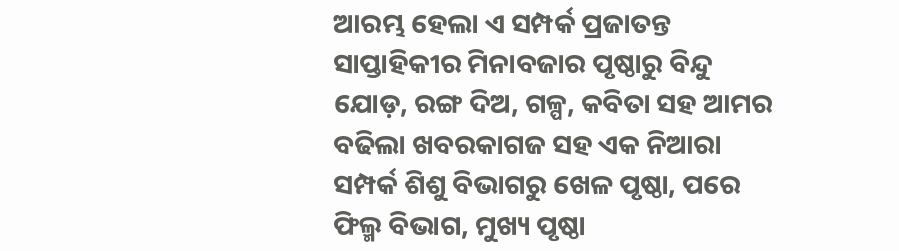ଆରମ୍ଭ ହେଲା ଏ ସମ୍ପର୍କ ପ୍ରଜାତନ୍ତ ସାପ୍ତାହିକୀର ମିନାବଜାର ପୃଷ୍ଠାରୁ ବିନ୍ଦୁ ଯୋଡ଼, ରଙ୍ଗ ଦିଅ, ଗଳ୍ପ, କବିତା ସହ ଆମର ବଢିଲା ଖବରକାଗଜ ସହ ଏକ ନିଆରା ସମ୍ପର୍କ ଶିଶୁ ବିଭାଗରୁ ଖେଳ ପୃଷ୍ଠା, ପରେ ଫିଲ୍ମ ବିଭାଗ, ମୁଖ୍ୟ ପୃଷ୍ଠା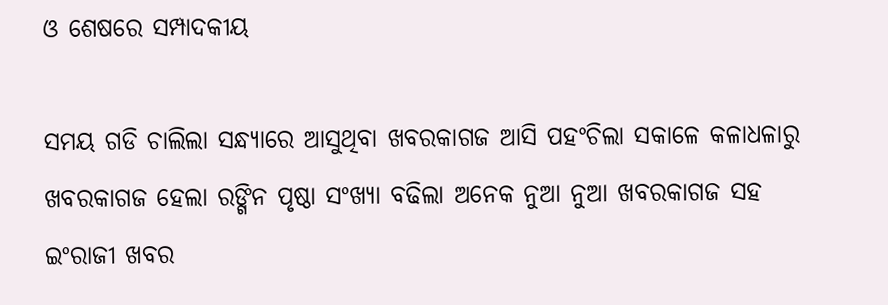ଓ ଶେଷରେ ସମ୍ପାଦକୀୟ

ସମୟ ଗଡି ଚାଲିଲା ସନ୍ଧ୍ୟାରେ ଆସୁଥିବା ଖବରକାଗଜ ଆସି ପହଂଚିଲା ସକାଳେ କଳାଧଳାରୁ ଖବରକାଗଜ ହେଲା ରଙ୍ଗିନ ପୃଷ୍ଠା ସଂଖ୍ୟା ବଢିଲା ଅନେକ ନୁଆ ନୁଆ ଖବରକାଗଜ ସହ ଇଂରାଜୀ ଖବର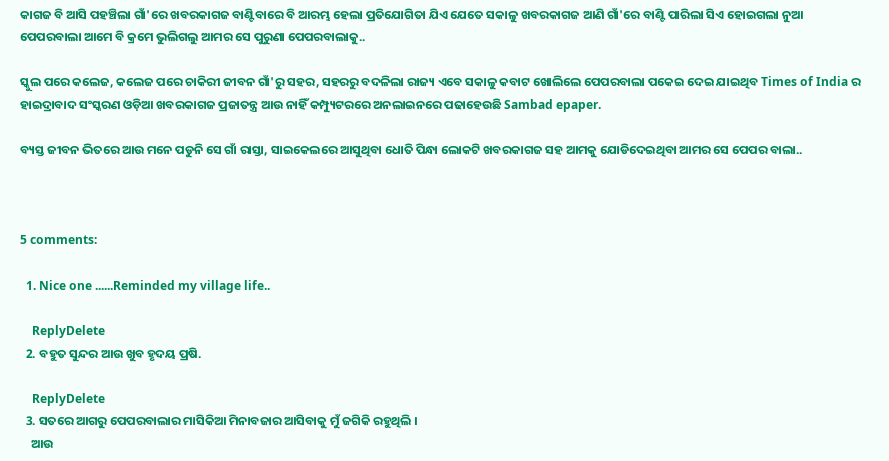କାଗଜ ବି ଆସି ପହଞ୍ଚିଲା ଗାଁ'ରେ ଖବରକାଗଜ ବାଣ୍ଟିବାରେ ବି ଆରମ୍ଭ ହେଲା ପ୍ରତିଯୋଗିତା ଯିଏ ଯେତେ ସକାଳୁ ଖବରକାଗଜ ଆଣି ଗାଁ'ରେ ବାଣ୍ଟି ପାରିଲା ସିଏ ହୋଇଗଲା ନୁଆ ପେପରବାଲା ଆମେ ବି କ୍ରମେ ଭୁଲିଗଲୁ ଆମର ସେ ପୁରୁଣା ପେପରବାଲାକୁ..

ସ୍କୁଲ ପରେ କଲେଜ, କଲେଜ ପରେ ଚାକିରୀ ଜୀବନ ଗାଁ'ରୁ ସହର, ସହରରୁ ବଦଳିଲା ରାଜ୍ୟ ଏବେ ସକାଳୁ କବାଟ ଖୋଲିଲେ ପେପରବାଲା ପକେଇ ଦେଇ ଯାଇଥିବ Times of India ର ହାଇଦ୍ରାବାଦ ସଂସ୍କରଣ ଓଡ଼ିଆ ଖବରକାଗଜ ପ୍ରଜାତନ୍ତ୍ର ଆଉ ନାହିଁ କମ୍ପ୍ୟୁଟରରେ ଅନଲାଇନରେ ପଢାହେଉଛି Sambad epaper.

ବ୍ୟସ୍ତ ଜୀବନ ଭିତରେ ଆଉ ମନେ ପଡୁନି ସେ ଗାଁ ରାସ୍ତା, ସାଇକେଲରେ ଆସୁଥିବା ଧୋତି ପିନ୍ଧା ଲୋକଟି ଖବରକାଗଜ ସହ ଆମକୁ ଯୋଡିଦେଇଥିବା ଆମର ସେ ପେପର ବାଲା..



5 comments:

  1. Nice one ......Reminded my village life..

    ReplyDelete
  2. ବହୁତ ସୁନ୍ଦର ଆଉ ଖୁବ ହୃଦୟ ପ୍ରଷି.

    ReplyDelete
  3. ସତରେ ଆଗରୁ ପେପରବାଲାର ମାସିକିଆ ମିନାବଜାର ଆସିବାକୁ ମୁଁ ଜଗିକି ରହୁଥିଲି ।
    ଆଉ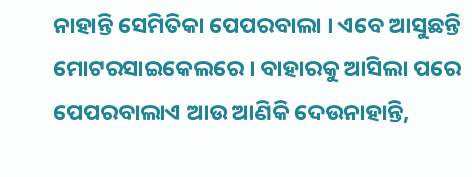ନାହାନ୍ତି ସେମିତିକା ପେପରବାଲା । ଏବେ ଆସୁଛନ୍ତି ମୋଟରସାଇକେଲରେ । ବାହାରକୁ ଆସିଲା ପରେ ପେପରବାଲାଏ ଆଉ ଆଣିକି ଦେଉନାହାନ୍ତି,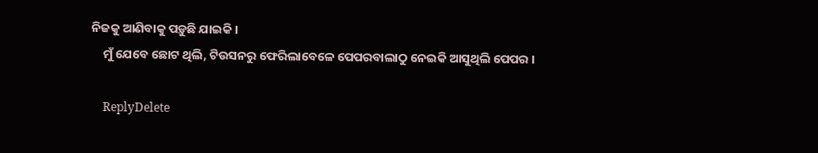ନିଜକୁ ଆଣିବାକୁ ପଡ଼ୁଛି ଯାଇକି ।
    ମୁଁ ଯେବେ ଛୋଟ ଥିଲି, ଟିଉସନରୁ ଫେରିଲାବେଳେ ପେପରବାଲାଠୁ ନେଇକି ଆସୁଥିଲି ପେପର ।

    ReplyDelete